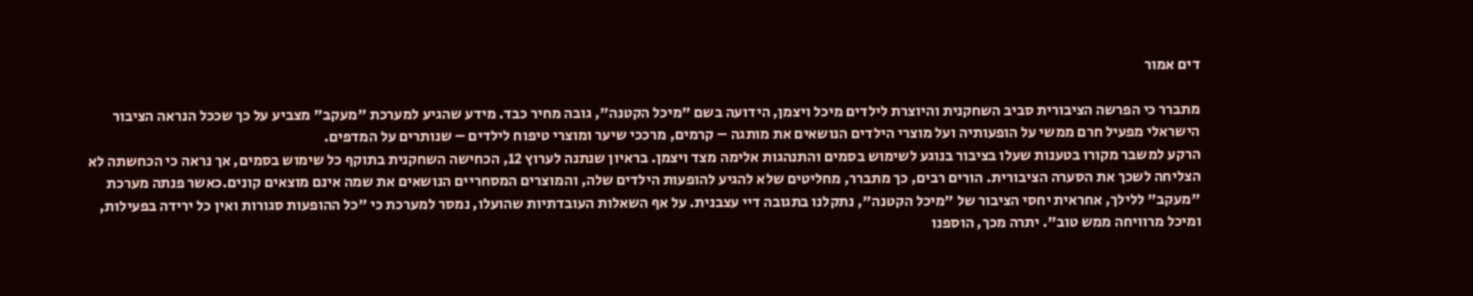דים אמור

מתברר כי הפרשה הציבורית סביב השחקנית והיוצרת לילדים מיכל ויצמן, הידועה בשם "מיכל הקטנה", גובה מחיר כבד. מידע שהגיע למערכת "מעקב" מצביע על כך שככל הנראה הציבור הישראלי מפעיל חרם ממשי על הופעותיה ועל מוצרי הילדים הנושאים את מותגה – קרמים, מרככי שיער ומוצרי טיפוח לילדים – שנותרים על המדפים.
הרקע למשבר מקורו בטענות שעלו בציבור בנוגע לשימוש בסמים והתנהגות אלימה מצד ויצמן. בראיון שנתנה לערוץ 12, הכחישה השחקנית בתוקף כל שימוש בסמים, אך נראה כי הכחשתה לא הצליחה לשכך את הסערה הציבורית. הורים רבים, כך מתברר, מחליטים שלא להגיע להופעות הילדים שלה, והמוצרים המסחריים הנושאים את שמה אינם מוצאים קונים.כאשר פנתה מערכת "מעקב" ללילך, אחראית יחסי הציבור של "מיכל הקטנה", נתקלנו בתגובה דיי עצבנית. על אף השאלות העובדתיות שהועלו, נמסר למערכת כי "כל ההופעות סגורות ואין כל ירידה בפעילות, ומיכל מרוויחה ממש טוב". יתרה מכך, הוספנו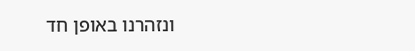ונזהרנו באופן חד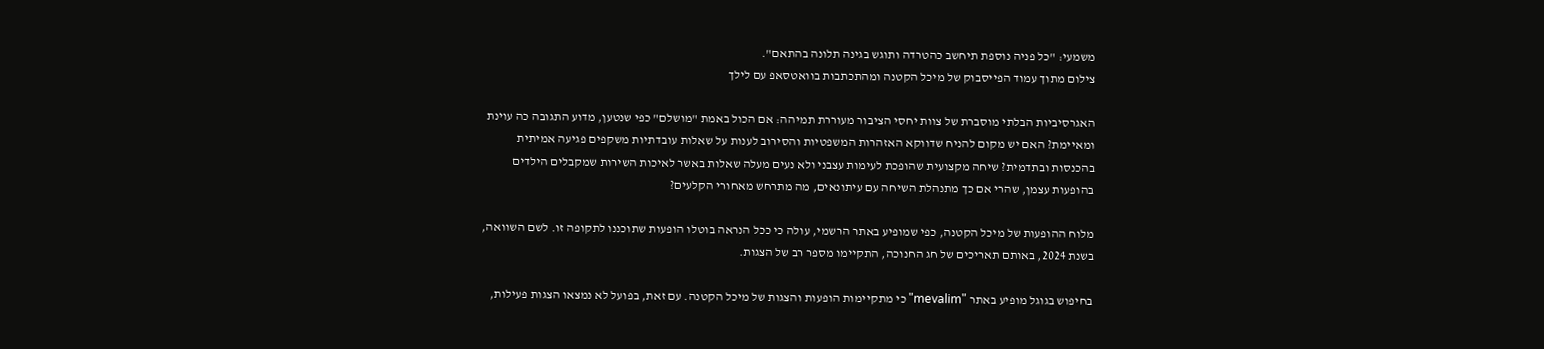משמעי: "כל פניה נוספת תיחשב כהטרדה ותוגש בגינה תלונה בהתאם".
צילום מתוך עמוד הפייסבוק של מיכל הקטנה ומהתכתבות בוואטסאפ עם לילך

האגרסיביות הבלתי מוסברת של צוות יחסי הציבור מעוררת תמיהה: אם הכול באמת "מושלם" כפי שנטען, מדוע התגובה כה עוינת ומאיימת? האם יש מקום להניח שדווקא האזהרות המשפטיות והסירוב לענות על שאלות עובדתיות משקפים פגיעה אמיתית בהכנסות ובתדמית? שיחה מקצועית שהופכת לעימות עצבני ולא נעים מעלה שאלות באשר לאיכות השירות שמקבלים הילדים בהופעות עצמן, שהרי אם כך מתנהלת השיחה עם עיתונאים, מה מתרחש מאחורי הקלעים?

מלוח ההופעות של מיכל הקטנה, כפי שמופיע באתר הרשמי, עולה כי ככל הנראה בוטלו הופעות שתוכננו לתקופה זו. לשם השוואה, בשנת 2024, באותם תאריכים של חג החנוכה, התקיימו מספר רב של הצגות.

בחיפוש בגוגל מופיע באתר "mevalim" כי מתקיימות הופעות והצגות של מיכל הקטנה. עם זאת, בפועל לא נמצאו הצגות פעילות,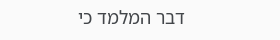דבר המלמד כי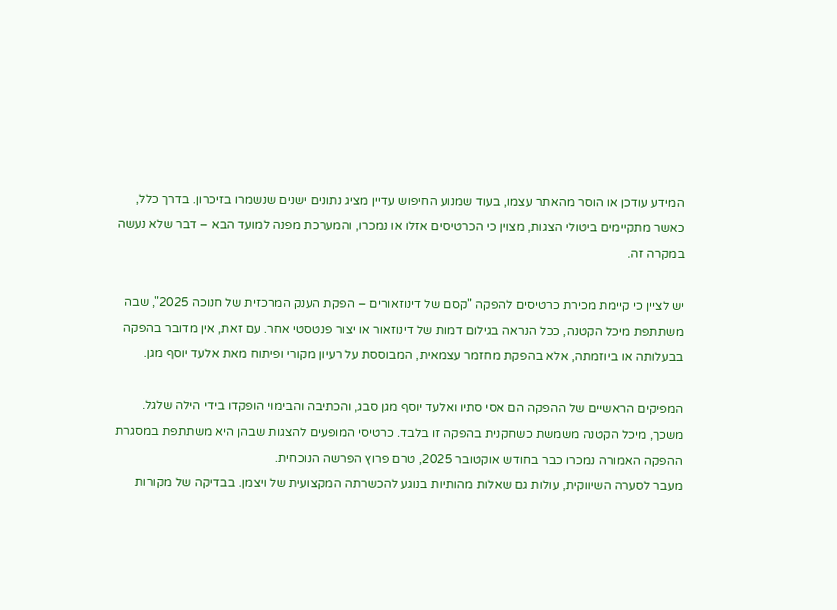המידע עודכן או הוסר מהאתר עצמו, בעוד שמנוע החיפוש עדיין מציג נתונים ישנים שנשמרו בזיכרון. בדרך כלל, כאשר מתקיימים ביטולי הצגות, מצוין כי הכרטיסים אזלו או נמכרו, והמערכת מפנה למועד הבא – דבר שלא נעשה במקרה זה.

יש לציין כי קיימת מכירת כרטיסים להפקה "קסם של דינוזאורים – הפקת הענק המרכזית של חנוכה 2025", שבה משתתפת מיכל הקטנה, ככל הנראה בגילום דמות של דינוזאור או יצור פנטסטי אחר. עם זאת, אין מדובר בהפקה בבעלותה או ביוזמתה, אלא בהפקת מחזמר עצמאית, המבוססת על רעיון מקורי ופיתוח מאת אלעד יוסף מגן.

המפיקים הראשיים של ההפקה הם אסי סתיו ואלעד יוסף מגן סבג, והכתיבה והבימוי הופקדו בידי הילה שלגל.
משכך, מיכל הקטנה משמשת כשחקנית בהפקה זו בלבד. כרטיסי המופעים להצגות שבהן היא משתתפת במסגרת ההפקה האמורה נמכרו כבר בחודש אוקטובר 2025, טרם פרוץ הפרשה הנוכחית.
מעבר לסערה השיווקית, עולות גם שאלות מהותיות בנוגע להכשרתה המקצועית של ויצמן. בבדיקה של מקורות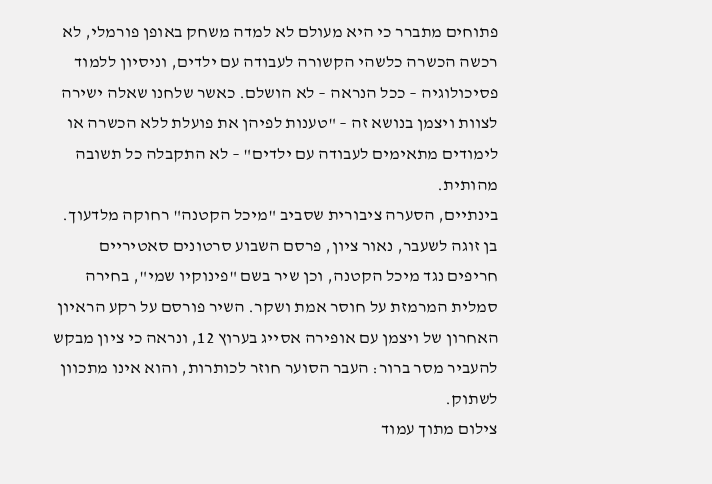פתוחים מתברר כי היא מעולם לא למדה משחק באופן פורמלי, לא רכשה הכשרה כלשהי הקשורה לעבודה עם ילדים, וניסיון ללמוד פסיכולוגיה – ככל הנראה – לא הושלם. כאשר שלחנו שאלה ישירה לצוות ויצמן בנושא זה – "טענות לפיהן את פועלת ללא הכשרה או לימודים מתאימים לעבודה עם ילדים" – לא התקבלה כל תשובה מהותית.
בינתיים, הסערה ציבורית שסביב "מיכל הקטנה" רחוקה מלדעוך. בן זוגה לשעבר, נאור ציון, פרסם השבוע סרטונים סאטיריים חריפים נגד מיכל הקטנה, וכן שיר בשם "פינוקיו שמי", בחירה סמלית המרמזת על חוסר אמת ושקר. השיר פורסם על רקע הראיון האחרון של ויצמן עם אופירה אסייג בערוץ 12, ונראה כי ציון מבקש להעביר מסר ברור: העבר הסוער חוזר לכותרות, והוא אינו מתכוון לשתוק.
צילום מתוך עמוד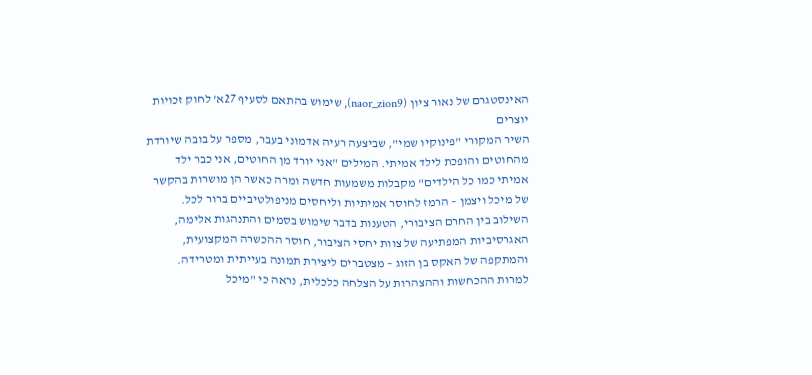האינסטגרם של נאור ציון (naor_zion9), שימוש בהתאם לסעיף 27א' לחוק זכויות יוצרים
השיר המקורי "פינוקיו שמי", שביצעה רעיה אדמוני בעבר, מספר על בובה שיורדת מהחוטים והופכת לילד אמיתי. המילים "אני יורד מן החוטים, אני כבר ילד אמיתי כמו כל הילדים" מקבלות משמעות חדשה ומרה כאשר הן מושרות בהקשר של מיכל ויצמן – הרמז לחוסר אמיתיות וליחסים מניפולטיביים ברור לכל.
השילוב בין החרם הציבורי, הטענות בדבר שימוש בסמים והתנהגות אלימה, האגרסיביות המפתיעה של צוות יחסי הציבור, חוסר ההכשרה המקצועית, והמתקפה של האקס בן הזוג – מצטברים ליצירת תמונה בעייתית ומטרידה.
למרות ההכחשות וההצהרות על הצלחה כלכלית, נראה כי "מיכל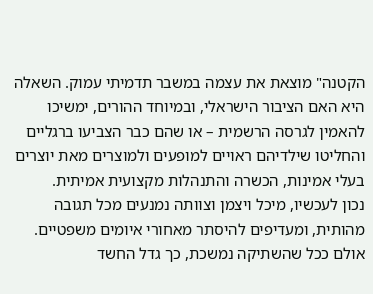הקטנה" מוצאת את עצמה במשבר תדמיתי עמוק. השאלה היא האם הציבור הישראלי, ובמיוחד ההורים, ימשיכו להאמין לגרסה הרשמית – או שהם כבר הצביעו ברגליים והחליטו שילדיהם ראויים למופעים ולמוצרים מאת יוצרים בעלי אמינות, הכשרה והתנהלות מקצועית אמיתית.
נכון לעכשיו, מיכל ויצמן וצוותה נמנעים מכל תגובה מהותית, ומעדיפים להיסתר מאחורי איומים משפטיים. אולם ככל שהשתיקה נמשכת, כך גדל החשד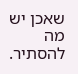שאכן יש מה להסתיר.